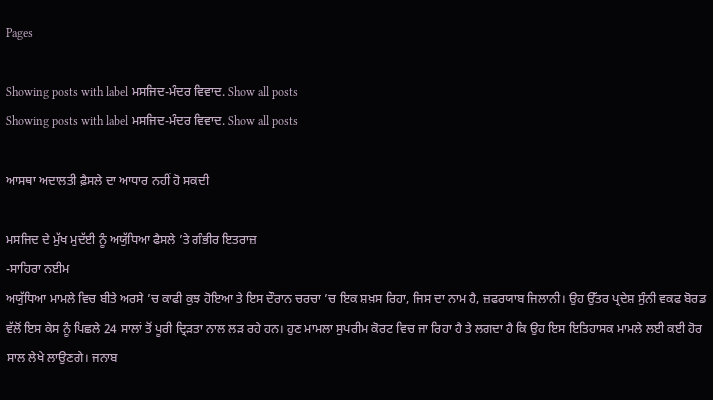Pages

Showing posts with label ਮਸਜਿਦ-ਮੰਦਰ ਵਿਵਾਦ. Show all posts
Showing posts with label ਮਸਜਿਦ-ਮੰਦਰ ਵਿਵਾਦ. Show all posts

ਆਸਥਾ ਅਦਾਲਤੀ ਫ਼ੈਸਲੇ ਦਾ ਆਧਾਰ ਨਹੀਂ ਹੋ ਸਕਦੀ

ਮਸਜਿਦ ਦੇ ਮੁੱਖ ਮੁਦੱਈ ਨੂੰ ਅਯੁੱਧਿਆ ਫੈਸਲੇ ’ਤੇ ਗੰਭੀਰ ਇਤਰਾਜ਼
-ਸਾਹਿਰਾ ਨਈਮ
ਅਯੁੱਧਿਆ ਮਾਮਲੇ ਵਿਚ ਬੀਤੇ ਅਰਸੇ ’ਚ ਕਾਫੀ ਕੁਝ ਹੋਇਆ ਤੇ ਇਸ ਦੌਰਾਨ ਚਰਚਾ ’ਚ ਇਕ ਸ਼ਖ਼ਸ ਰਿਹਾ, ਜਿਸ ਦਾ ਨਾਮ ਹੈ, ਜ਼ਫਰਯਾਬ ਜਿਲਾਨੀ। ਉਹ ਉੱਤਰ ਪ੍ਰਦੇਸ਼ ਸੁੰਨੀ ਵਕਫ ਬੋਰਡ ਵੱਲੋਂ ਇਸ ਕੇਸ ਨੂੰ ਪਿਛਲੇ 24 ਸਾਲਾਂ ਤੋਂ ਪੂਰੀ ਦ੍ਰਿੜਤਾ ਨਾਲ ਲੜ ਰਹੇ ਹਨ। ਹੁਣ ਮਾਮਲਾ ਸੁਪਰੀਮ ਕੋਰਟ ਵਿਚ ਜਾ ਰਿਹਾ ਹੈ ਤੇ ਲਗਦਾ ਹੈ ਕਿ ਉਹ ਇਸ ਇਤਿਹਾਸਕ ਮਾਮਲੇ ਲਈ ਕਈ ਹੋਰ ਸਾਲ ਲੇਖੇ ਲਾਉਣਗੇ। ਜਨਾਬ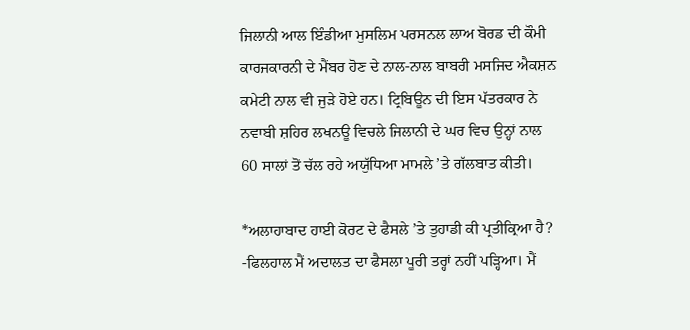ਜਿਲਾਨੀ ਆਲ ਇੰਡੀਆ ਮੁਸਲਿਮ ਪਰਸਨਲ ਲਾਅ ਬੋਰਡ ਦੀ ਕੌਮੀ ਕਾਰਜਕਾਰਨੀ ਦੇ ਮੈਂਬਰ ਹੋਣ ਦੇ ਨਾਲ-ਨਾਲ ਬਾਬਰੀ ਮਸਜਿਦ ਐਕਸ਼ਨ ਕਮੇਟੀ ਨਾਲ ਵੀ ਜੁੜੇ ਹੋਏ ਹਨ। ਟ੍ਰਿਬਿਊਨ ਦੀ ਇਸ ਪੱਤਰਕਾਰ ਨੇ ਨਵਾਬੀ ਸ਼ਹਿਰ ਲਖਨਊ ਵਿਚਲੇ ਜਿਲਾਨੀ ਦੇ ਘਰ ਵਿਚ ਉਨ੍ਹਾਂ ਨਾਲ 60 ਸਾਲਾਂ ਤੋਂ ਚੱਲ ਰਹੇ ਅਯੁੱਧਿਆ ਮਾਮਲੇ ’ਤੇ ਗੱਲਬਾਤ ਕੀਤੀ।

*ਅਲਾਹਾਬਾਦ ਹਾਈ ਕੋਰਟ ਦੇ ਫੈਸਲੇ ’ਤੇ ਤੁਹਾਡੀ ਕੀ ਪ੍ਰਤੀਕ੍ਰਿਆ ਹੈ?
-ਫਿਲਹਾਲ ਮੈਂ ਅਦਾਲਤ ਦਾ ਫੈਸਲਾ ਪੂਰੀ ਤਰ੍ਹਾਂ ਨਹੀਂ ਪੜ੍ਹਿਆ। ਮੈਂ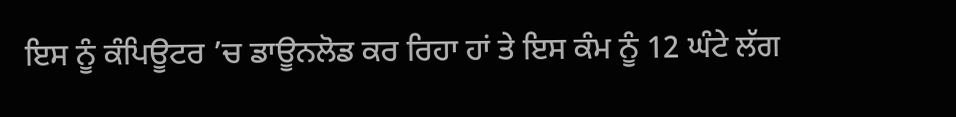ਇਸ ਨੂੰ ਕੰਪਿਊਟਰ ’ਚ ਡਾਊਨਲੋਡ ਕਰ ਰਿਹਾ ਹਾਂ ਤੇ ਇਸ ਕੰਮ ਨੂੰ 12 ਘੰਟੇ ਲੱਗ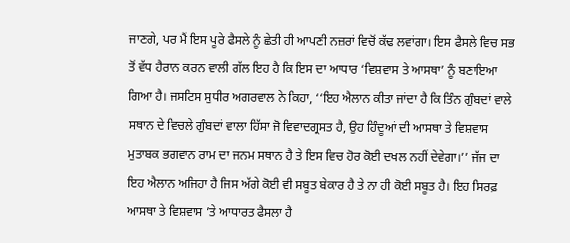ਜਾਣਗੇ, ਪਰ ਮੈਂ ਇਸ ਪੂਰੇ ਫੈਸਲੇ ਨੂੰ ਛੇਤੀ ਹੀ ਆਪਣੀ ਨਜ਼ਰਾਂ ਵਿਚੋਂ ਕੱਢ ਲਵਾਂਗਾ। ਇਸ ਫੈਸਲੇ ਵਿਚ ਸਭ ਤੋਂ ਵੱਧ ਹੈਰਾਨ ਕਰਨ ਵਾਲੀ ਗੱਲ ਇਹ ਹੈ ਕਿ ਇਸ ਦਾ ਆਧਾਰ ‘ਵਿਸ਼ਵਾਸ ਤੇ ਆਸਥਾ’ ਨੂੰ ਬਣਾਇਆ ਗਿਆ ਹੈ। ਜਸਟਿਸ ਸੁਧੀਰ ਅਗਰਵਾਲ ਨੇ ਕਿਹਾ, ‘‘ਇਹ ਐਲਾਨ ਕੀਤਾ ਜਾਂਦਾ ਹੈ ਕਿ ਤਿੰਨ ਗੁੰਬਦਾਂ ਵਾਲੇ ਸਥਾਨ ਦੇ ਵਿਚਲੇ ਗੁੰਬਦਾਂ ਵਾਲਾ ਹਿੱਸਾ ਜੋ ਵਿਵਾਦਗ੍ਰਸਤ ਹੈ, ਉਹ ਹਿੰਦੂਆਂ ਦੀ ਆਸਥਾ ਤੇ ਵਿਸ਼ਵਾਸ ਮੁਤਾਬਕ ਭਗਵਾਨ ਰਾਮ ਦਾ ਜਨਮ ਸਥਾਨ ਹੈ ਤੇ ਇਸ ਵਿਚ ਹੋਰ ਕੋਈ ਦਖਲ ਨਹੀਂ ਦੇਵੇਗਾ।’’ ਜੱਜ ਦਾ ਇਹ ਐਲਾਨ ਅਜਿਹਾ ਹੈ ਜਿਸ ਅੱਗੇ ਕੋਈ ਵੀ ਸਬੂਤ ਬੇਕਾਰ ਹੈ ਤੇ ਨਾ ਹੀ ਕੋਈ ਸਬੂਤ ਹੈ। ਇਹ ਸਿਰਫ਼ ਆਸਥਾ ਤੇ ਵਿਸ਼ਵਾਸ ’ਤੇ ਆਧਾਰਤ ਫੈਸਲਾ ਹੈ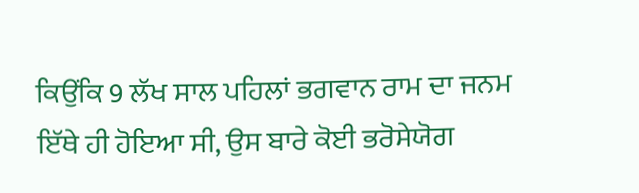ਕਿਉਂਕਿ 9 ਲੱਖ ਸਾਲ ਪਹਿਲਾਂ ਭਗਵਾਨ ਰਾਮ ਦਾ ਜਨਮ ਇੱਥੇ ਹੀ ਹੋਇਆ ਸੀ, ਉਸ ਬਾਰੇ ਕੋਈ ਭਰੋਸੇਯੋਗ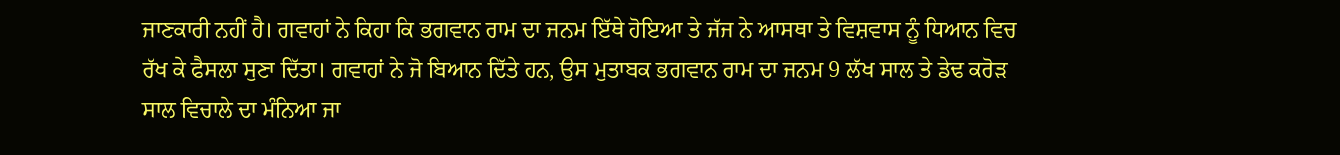ਜਾਣਕਾਰੀ ਨਹੀਂ ਹੈ। ਗਵਾਹਾਂ ਨੇ ਕਿਹਾ ਕਿ ਭਗਵਾਨ ਰਾਮ ਦਾ ਜਨਮ ਇੱਥੇ ਹੋਇਆ ਤੇ ਜੱਜ ਨੇ ਆਸਥਾ ਤੇ ਵਿਸ਼ਵਾਸ ਨੂੰ ਧਿਆਨ ਵਿਚ ਰੱਖ ਕੇ ਫੈਸਲਾ ਸੁਣਾ ਦਿੱਤਾ। ਗਵਾਹਾਂ ਨੇ ਜੋ ਬਿਆਨ ਦਿੱਤੇ ਹਨ, ਉਸ ਮੁਤਾਬਕ ਭਗਵਾਨ ਰਾਮ ਦਾ ਜਨਮ 9 ਲੱਖ ਸਾਲ ਤੇ ਡੇਢ ਕਰੋੜ ਸਾਲ ਵਿਚਾਲੇ ਦਾ ਮੰਨਿਆ ਜਾ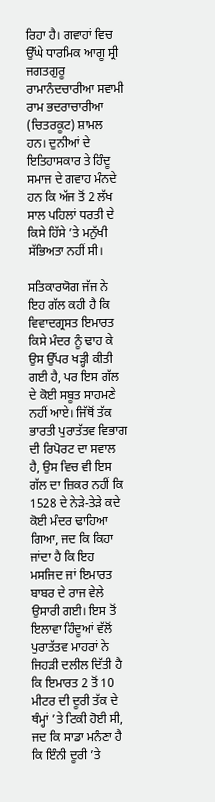ਰਿਹਾ ਹੈ। ਗਵਾਹਾਂ ਵਿਚ ਉੱਘੇ ਧਾਰਮਿਕ ਆਗੂ ਸ੍ਰੀ ਜਗਤਗੁਰੂ ਰਾਮਾਨੰਦਚਾਰੀਆ ਸਵਾਮੀ ਰਾਮ ਭਦਰਾਚਾਰੀਆ (ਚਿਤਰਕੂਟ) ਸ਼ਾਮਲ ਹਨ। ਦੁਨੀਆਂ ਦੇ ਇਤਿਹਾਸਕਾਰ ਤੇ ਹਿੰਦੂ ਸਮਾਜ ਦੇ ਗਵਾਹ ਮੰਨਦੇ ਹਨ ਕਿ ਅੱਜ ਤੋਂ 2 ਲੱਖ ਸਾਲ ਪਹਿਲਾਂ ਧਰਤੀ ਦੇ ਕਿਸੇ ਹਿੱਸੇ ’ਤੇ ਮਨੁੱਖੀ ਸੱਭਿਅਤਾ ਨਹੀਂ ਸੀ।

ਸਤਿਕਾਰਯੋਗ ਜੱਜ ਨੇ ਇਹ ਗੱਲ ਕਹੀ ਹੈ ਕਿ ਵਿਵਾਦਗ੍ਰਸਤ ਇਮਾਰਤ ਕਿਸੇ ਮੰਦਰ ਨੂੰ ਢਾਹ ਕੇ ਉਸ ਉੱਪਰ ਖੜ੍ਹੀ ਕੀਤੀ ਗਈ ਹੈ, ਪਰ ਇਸ ਗੱਲ ਦੇ ਕੋਈ ਸਬੂਤ ਸਾਹਮਣੇ ਨਹੀਂ ਆਏ। ਜਿੱਥੋਂ ਤੱਕ ਭਾਰਤੀ ਪੁਰਾਤੱਤਵ ਵਿਭਾਗ ਦੀ ਰਿਪੋਰਟ ਦਾ ਸਵਾਲ ਹੈ, ਉਸ ਵਿਚ ਵੀ ਇਸ ਗੱਲ ਦਾ ਜ਼ਿਕਰ ਨਹੀਂ ਕਿ 1528 ਦੇ ਨੇੜੇ-ਤੇੜੇ ਕਦੇ ਕੋਈ ਮੰਦਰ ਢਾਹਿਆ ਗਿਆ, ਜਦ ਕਿ ਕਿਹਾ ਜਾਂਦਾ ਹੈ ਕਿ ਇਹ ਮਸਜਿਦ ਜਾਂ ਇਮਾਰਤ ਬਾਬਰ ਦੇ ਰਾਜ ਵੇਲੇ ਉਸਾਰੀ ਗਈ। ਇਸ ਤੋਂ ਇਲਾਵਾ ਹਿੰਦੂਆਂ ਵੱਲੋਂ ਪੁਰਾਤੱਤਵ ਮਾਹਰਾਂ ਨੇ ਜਿਹੜੀ ਦਲੀਲ ਦਿੱਤੀ ਹੈ ਕਿ ਇਮਾਰਤ 2 ਤੋਂ 10 ਮੀਟਰ ਦੀ ਦੂਰੀ ਤੱਕ ਦੇ ਥੰਮ੍ਹਾਂ ’ਤੇ ਟਿਕੀ ਹੋਈ ਸੀ, ਜਦ ਕਿ ਸਾਡਾ ਮਨੰਣਾ ਹੈ ਕਿ ਇੰਨੀ ਦੂਰੀ ’ਤੇ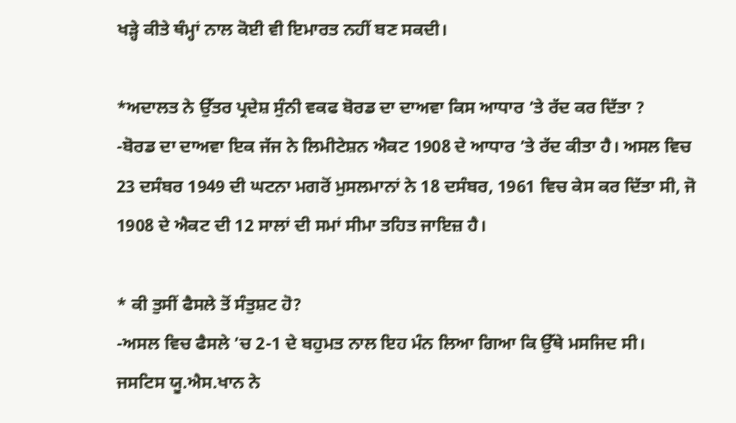ਖੜ੍ਹੇ ਕੀਤੇ ਥੰਮ੍ਹਾਂ ਨਾਲ ਕੋਈ ਵੀ ਇਮਾਰਤ ਨਹੀਂ ਬਣ ਸਕਦੀ।

*ਅਦਾਲਤ ਨੇ ਉੱਤਰ ਪ੍ਰਦੇਸ਼ ਸੁੰਨੀ ਵਕਫ ਬੋਰਡ ਦਾ ਦਾਅਵਾ ਕਿਸ ਆਧਾਰ ’ਤੇ ਰੱਦ ਕਰ ਦਿੱਤਾ ?
-ਬੋਰਡ ਦਾ ਦਾਅਵਾ ਇਕ ਜੱਜ ਨੇ ਲਿਮੀਟੇਸ਼ਨ ਐਕਟ 1908 ਦੇ ਆਧਾਰ ’ਤੇ ਰੱਦ ਕੀਤਾ ਹੈ। ਅਸਲ ਵਿਚ 23 ਦਸੰਬਰ 1949 ਦੀ ਘਟਨਾ ਮਗਰੋਂ ਮੁਸਲਮਾਨਾਂ ਨੇ 18 ਦਸੰਬਰ, 1961 ਵਿਚ ਕੇਸ ਕਰ ਦਿੱਤਾ ਸੀ, ਜੋ 1908 ਦੇ ਐਕਟ ਦੀ 12 ਸਾਲਾਂ ਦੀ ਸਮਾਂ ਸੀਮਾ ਤਹਿਤ ਜਾਇਜ਼ ਹੈ।

* ਕੀ ਤੁਸੀਂ ਫੈਸਲੇ ਤੋਂ ਸੰਤੁਸ਼ਟ ਹੋ?
-ਅਸਲ ਵਿਚ ਫੈਸਲੇ ’ਚ 2-1 ਦੇ ਬਹੁਮਤ ਨਾਲ ਇਹ ਮੰਨ ਲਿਆ ਗਿਆ ਕਿ ਉੱਥੇ ਮਸਜਿਦ ਸੀ। ਜਸਟਿਸ ਯੂ.ਐਸ.ਖਾਨ ਨੇ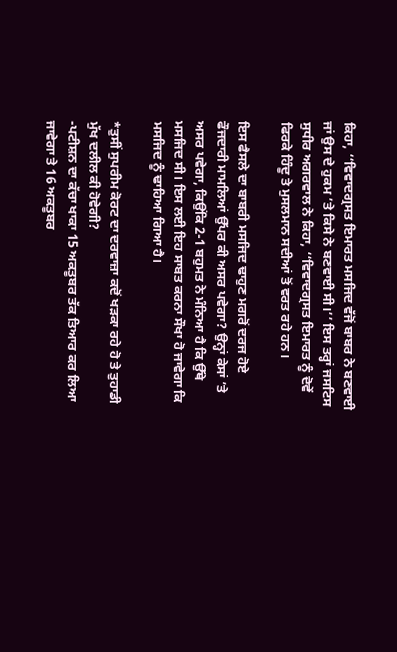ਕਿਹਾ, ‘‘ਵਿਵਾਦਗ੍ਰਸਤ ਇਮਾਰਤ ਮਸਜਿਦ ਵੱਜੋਂ ਬਾਬਰ ਨੇ ਬਣਵਾਈ ਜਾਂ ਉਸ ਦੇ ਹੁਕਮ ’ਤੇ ਕਿਸੇ ਨੇ ਬਣਵਾਈ ਸੀ।’’ ਇਸ ਤਰ੍ਹਾਂ ਜਸਟਿਸ ਸੁਧੀਰ ਅਗਰਵਾਲ ਨੇ ਕਿਹਾ, ‘‘ਵਿਵਾਦਗ੍ਰਸਤ ਇਮਾਰਤ ਨੂੰ ਦੋਵੇਂ ਫਿਰਕੇ ਹਿੰਦੂ ਤੇ ਮੁਸਲਮਾਨ ਸਦੀਆਂ ਤੋਂ ਵਰਤ ਰਹੇ ਹਨ।

ਇਸ ਫੈਸਲੇ ਦਾ ਬਾਬਰੀ ਮਸਜਿਦ ਢਾਹੁਣ ਮਗਰੋਂ ਦਰਜ ਹੋਏ ਫੌਜਦਾਰੀ ਮਾਮਲਿਆਂ ਉੱਪਰ ਕੀ ਅਸਰ ਪਵੇਗਾ? ਉਨ੍ਹਾਂ ਕੇਸਾਂ ’ਤੇ ਅਸਰ ਪਵੇਗਾ, ਕਿਉਂਕਿ 2-1 ਬਹੁਮਤ ਨੇ ਮੰਨਿਆ ਹੈ ਕਿ ਉੱਥੇ ਮਸਜਿਦ ਸੀ। ਇਸ ਲਈ ਇਹ ਸਾਬਤ ਕਰਨਾ ਸੌਖਾ ਹੋ ਜਾਵੇਗਾ ਕਿ ਮਸਜਿਦ ਨੂੰ ਢਾਹਿਆ ਗਿਆ ਹੈ।

*ਤੁਸੀਂ ਸੁਪਰੀਮ ਕੋਰਟ ਦਾ ਦਰਵਾਜ਼ਾ ਕਦੋਂ ਖੜਕਾ ਰਹੇ ਹੋ ਤੇ ਤੁਹਾਡੀ ਮੁੱਖ ਦਲੀਲ ਕੀ ਹੋਵੇਗੀ?
-ਪਟੀਸ਼ਨ ਦਾ ਕੱਚਾ ਖਾਕਾ 15 ਅਕਤੂਬਰ ਤੱਕ ਤਿਆਰ ਕਰ ਲਿਆ ਜਾਵੇਗਾ ਤੇ 16 ਅਕਤੂਬਰ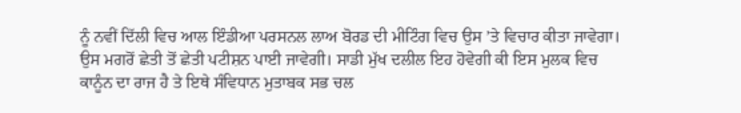ਨੂੰ ਨਵੀਂ ਦਿੱਲੀ ਵਿਚ ਆਲ ਇੰਡੀਆ ਪਰਸਨਲ ਲਾਅ ਬੋਰਡ ਦੀ ਮੀਟਿੰਗ ਵਿਚ ਉਸ ’ਤੇ ਵਿਚਾਰ ਕੀਤਾ ਜਾਵੇਗਾ। ਉਸ ਮਗਰੋਂ ਛੇਤੀ ਤੋਂ ਛੇਤੀ ਪਟੀਸ਼ਨ ਪਾਈ ਜਾਵੇਗੀ। ਸਾਡੀ ਮੁੱਖ ਦਲੀਲ ਇਹ ਹੋਵੇਗੀ ਕੀ ਇਸ ਮੁਲਕ ਵਿਚ ਕਾਨੂੰਨ ਦਾ ਰਾਜ ਹੈ ਤੇ ਇਥੇ ਸੰਵਿਧਾਨ ਮੁਤਾਬਕ ਸਭ ਚਲ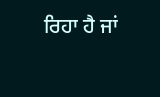ਰਿਹਾ ਹੈ ਜਾਂ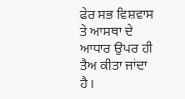ਫੇਰ ਸਭ ਵਿਸ਼ਵਾਸ ਤੇ ਆਸਥਾ ਦੇ ਆਧਾਰ ਉਪਰ ਹੀ ਤੈਅ ਕੀਤਾ ਜਾਂਦਾ ਹੈ।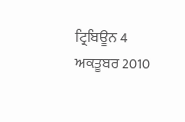ਟ੍ਰਿਬਿਊਨ 4 ਅਕਤੂਬਰ 2010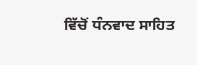ਵਿੱਚੋਂ ਧੰਨਵਾਦ ਸਾਹਿਤ